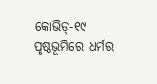କୋଭିଡ୍‌-୧୯ ପୃଷ୍ଠଭୂମିରେ ଧର୍ମର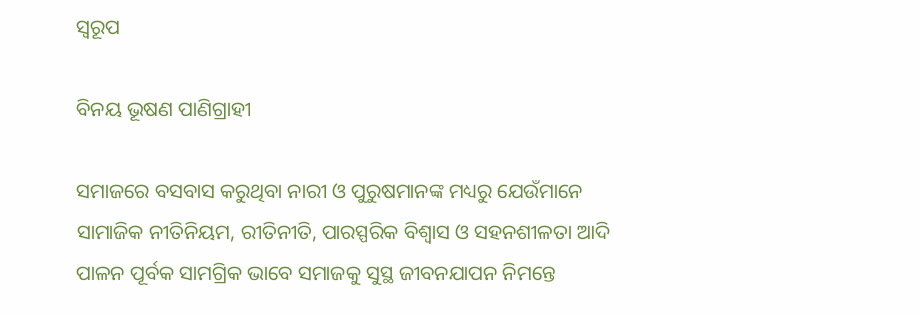ସ୍ବରୂପ

ବିନୟ ଭୂଷଣ ପାଣିଗ୍ରାହୀ

ସମାଜରେ ବସବାସ କରୁଥିବା ନାରୀ ଓ ପୁରୁଷମାନଙ୍କ ମଧ୍ୟରୁ ଯେଉଁମାନେ ସାମାଜିକ ନୀତିନିୟମ, ରୀତିନୀତି, ପାରସ୍ପରିକ ବିଶ୍ୱାସ ଓ ସହନଶୀଳତା ଆଦି ପାଳନ ପୂର୍ବକ ସାମଗ୍ରିକ ଭାବେ ସମାଜକୁ ସୁସ୍ଥ ଜୀବନଯାପନ ନିମନ୍ତେ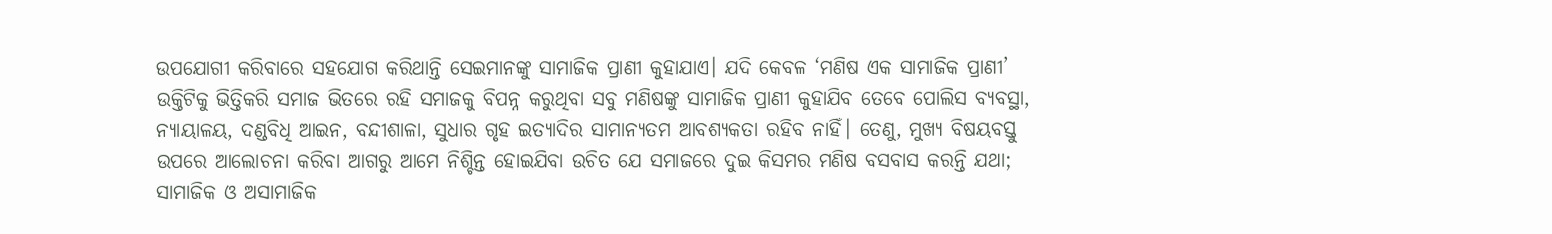ଉପଯୋଗୀ କରିବାରେ ସହଯୋଗ କରିଥାନ୍ତି ସେଇମାନଙ୍କୁ ସାମାଜିକ ପ୍ରାଣୀ କୁହାଯାଏ। ଯଦି କେବଳ ‘ମଣିଷ ଏକ ସାମାଜିକ ପ୍ରାଣୀ’ ଉକ୍ତିଟିକୁ ଭିତ୍ତିକରି ସମାଜ ଭିତରେ ରହି ସମାଜକୁ ବିପନ୍ନ କରୁଥିବା ସବୁ ମଣିଷଙ୍କୁ ସାମାଜିକ ପ୍ରାଣୀ କୁହାଯିବ ତେବେ ପୋଲିସ ବ୍ୟବସ୍ଥା, ନ୍ୟାୟାଳୟ, ଦଣ୍ଡବିଧି ଆଇନ, ବନ୍ଦୀଶାଳା, ସୁଧାର ଗୃହ ଇତ୍ୟାଦିର ସାମାନ୍ୟତମ ଆବଶ୍ୟକତା ରହିବ ନାହିଁ। ତେଣୁ, ମୁଖ୍ୟ ବିଷୟବସ୍ତୁ ଉପରେ ଆଲୋଚନା କରିବା ଆଗରୁ ଆମେ ନିଶ୍ଚିନ୍ତ ହୋଇଯିବା ଉଚିତ ଯେ ସମାଜରେ ଦୁଇ କିସମର ମଣିଷ ବସବାସ କରନ୍ତି ଯଥା; ସାମାଜିକ ଓ ଅସାମାଜିକ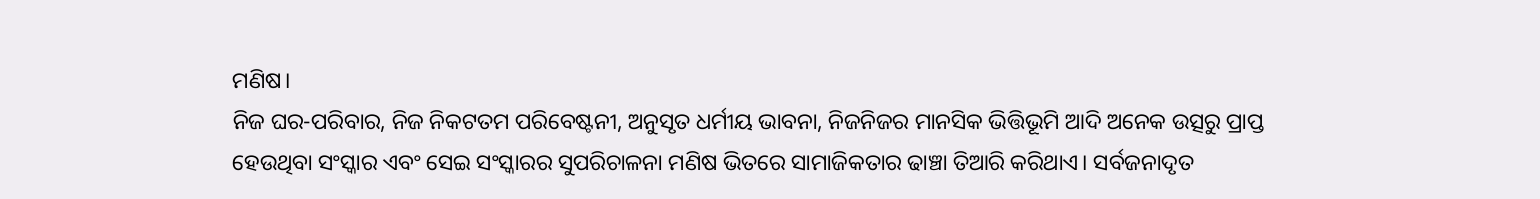ମଣିଷ।
ନିଜ ଘର-ପରିବାର, ନିଜ ନିକଟତମ ପରିବେଷ୍ଟନୀ, ଅନୁସୃତ ଧର୍ମୀୟ ଭାବନା, ନିଜନିଜର ମାନସିକ ଭିତ୍ତିଭୂମି ଆଦି ଅନେକ ଉତ୍ସରୁ ପ୍ରାପ୍ତ ହେଉଥିବା ସଂସ୍କାର ଏବଂ ସେଇ ସଂସ୍କାରର ସୁପରିଚାଳନା ମଣିଷ ଭିତରେ ସାମାଜିକତାର ଢାଞ୍ଚା ତିଆରି କରିଥାଏ। ସର୍ବଜନାଦୃତ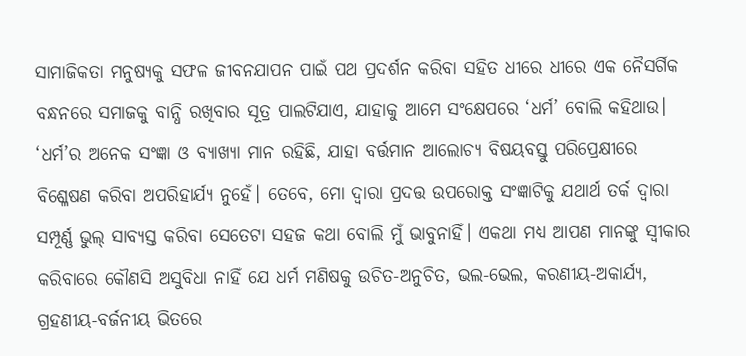ସାମାଜିକତା ମନୁଷ୍ୟକୁ ସଫଳ ଜୀବନଯାପନ ପାଇଁ ପଥ ପ୍ରଦର୍ଶନ କରିବା ସହିତ ଧୀରେ ଧୀରେ ଏକ ନୈସର୍ଗିକ ବନ୍ଧନରେ ସମାଜକୁ ବାନ୍ଧି ରଖିବାର ସୂତ୍ର ପାଲଟିଯାଏ, ଯାହାକୁ ଆମେ ସଂକ୍ଷେପରେ ‘ଧର୍ମ’ ବୋଲି କହିଥାଉ। ‘ଧର୍ମ’ର ଅନେକ ସଂଜ୍ଞା ଓ ବ୍ୟାଖ୍ୟା ମାନ ରହିଛି, ଯାହା ବର୍ତ୍ତମାନ ଆଲୋଚ୍ୟ ବିଷୟବସ୍ତୁ ପରିପ୍ରେକ୍ଷୀରେ ବିଶ୍ଳେଷଣ କରିବା ଅପରିହାର୍ଯ୍ୟ ନୁହେଁ। ତେବେ, ମୋ ଦ୍ୱାରା ପ୍ରଦତ୍ତ ଉପରୋକ୍ତ ସଂଜ୍ଞାଟିକୁ ଯଥାର୍ଥ ତର୍କ ଦ୍ୱାରା ସମ୍ପୂର୍ଣ୍ଣ ଭୁଲ୍‌ ସାବ୍ୟସ୍ତ କରିବା ସେତେଟା ସହଜ କଥା ବୋଲି ମୁଁ ଭାବୁନାହିଁ। ଏକଥା ମଧ୍ୟ ଆପଣ ମାନଙ୍କୁ ସ୍ବୀକାର କରିବାରେ କୌଣସି ଅସୁବିଧା ନାହିଁ ଯେ ଧର୍ମ ମଣିଷକୁ ଉଚିତ-ଅନୁଚିତ, ଭଲ-ଭେଲ, କରଣୀୟ-ଅକାର୍ଯ୍ୟ, ଗ୍ରହଣୀୟ-ବର୍ଜନୀୟ ଭିତରେ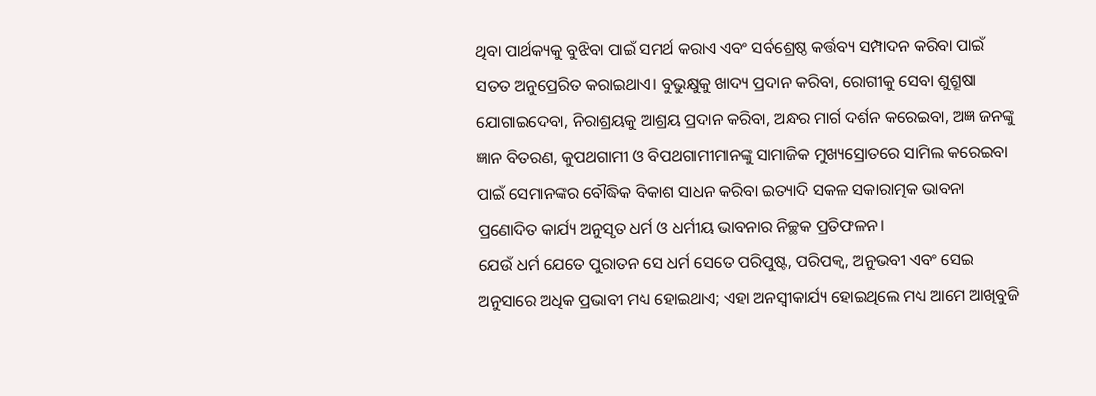ଥିବା ପାର୍ଥକ୍ୟକୁ ବୁଝିବା ପାଇଁ ସମର୍ଥ କରାଏ ଏବଂ ସର୍ବଶ୍ରେଷ୍ଠ କର୍ତ୍ତବ୍ୟ ସମ୍ପାଦନ କରିବା ପାଇଁ ସତତ ଅନୁପ୍ରେରିତ କରାଇଥାଏ। ବୁଭୁକ୍ଷୁକୁ ଖାଦ୍ୟ ପ୍ରଦାନ କରିବା, ରୋଗୀକୁ ସେବା ଶୁଶ୍ରୂଷା ଯୋଗାଇଦେବା, ନିରାଶ୍ରୟକୁ ଆଶ୍ରୟ ପ୍ରଦାନ କରିବା, ଅନ୍ଧର ମାର୍ଗ ଦର୍ଶନ କରେଇବା, ଅଜ୍ଞ ଜନଙ୍କୁ ଜ୍ଞାନ ବିତରଣ, କୁପଥଗାମୀ ଓ ବିପଥଗାମୀମାନଙ୍କୁ ସାମାଜିକ ମୁଖ୍ୟସ୍ରୋତରେ ସାମିଲ କରେଇବା ପାଇଁ ସେମାନଙ୍କର ବୌଦ୍ଧିକ ବିକାଶ ସାଧନ କରିବା ଇତ୍ୟାଦି ସକଳ ସକାରାତ୍ମକ ଭାବନା ପ୍ରଣୋଦିତ କାର୍ଯ୍ୟ ଅନୁସୃତ ଧର୍ମ ଓ ଧର୍ମୀୟ ଭାବନାର ନିଚ୍ଛକ ପ୍ରତିଫଳନ।
ଯେଉଁ ଧର୍ମ ଯେତେ ପୁରାତନ ସେ ଧର୍ମ ସେତେ ପରିପୁଷ୍ଟ, ପରିପକ୍ୱ, ଅନୁଭବୀ ଏବଂ ସେଇ ଅନୁସାରେ ଅଧିକ ପ୍ରଭାବୀ ମଧ୍ୟ ହୋଇଥାଏ; ଏହା ଅନସ୍ବୀକାର୍ଯ୍ୟ ହୋଇଥିଲେ ମଧ୍ୟ ଆମେ ଆଖିବୁଜି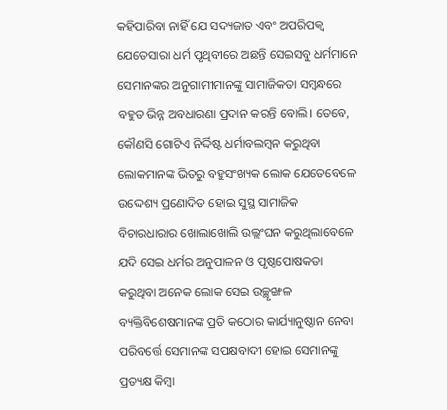କହିପାରିବା ନାହିଁ ଯେ ସଦ୍ୟଜାତ ଏବଂ ଅପରିପକ୍ୱ ଯେତେସାରା ଧର୍ମ ପୃଥିବୀରେ ଅଛନ୍ତି ସେଇସବୁ ଧର୍ମମାନେ ସେମାନଙ୍କର ଅନୁଗାମୀମାନଙ୍କୁ ସାମାଜିକତା ସମ୍ବନ୍ଧରେ ବହୁତ ଭିନ୍ନ ଅବଧାରଣା ପ୍ରଦାନ କରନ୍ତି ବୋଲି। ତେବେ, କୌଣସି ଗୋଟିଏ ନିର୍ଦ୍ଦିଷ୍ଟ ଧର୍ମାବଲମ୍ବନ କରୁଥିବା ଲୋକମାନଙ୍କ ଭିତରୁ ବହୁସଂଖ୍ୟକ ଲୋକ ଯେତେବେଳେ ଉଦ୍ଦେଶ୍ୟ ପ୍ରଣୋଦିତ ହୋଇ ସୁସ୍ଥ ସାମାଜିକ ବିଚାରଧାରାର ଖୋଲାଖୋଲି ଉଲ୍ଲଂଘନ କରୁଥିଲାବେଳେ ଯଦି ସେଇ ଧର୍ମର ଅନୁପାଳନ ଓ ପୃଷ୍ଠପୋଷକତା କରୁଥିବା ଅନେକ ଲୋକ ସେଇ ଉଚ୍ଛୃଙ୍ଖଳ ବ୍ୟକ୍ତିବିଶେଷମାନଙ୍କ ପ୍ରତି କଠୋର କାର୍ଯ୍ୟାନୁଷ୍ଠାନ ନେବା ପରିବର୍ତ୍ତେ ସେମାନଙ୍କ ସପକ୍ଷବାଦୀ ହୋଇ ସେମାନଙ୍କୁ ପ୍ରତ୍ୟକ୍ଷ କିମ୍ବା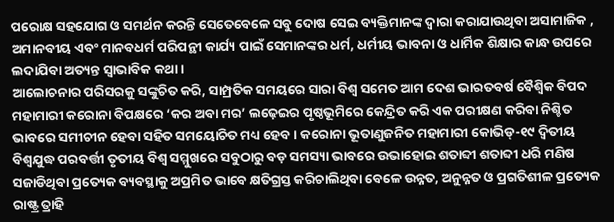ପରୋକ୍ଷ ସହଯୋଗ ଓ ସମର୍ଥନ କରନ୍ତି ସେତେବେଳେ ସବୁ ଦୋଷ ସେଇ ବ୍ୟକ୍ତିମାନଙ୍କ ଦ୍ୱାରା କରାଯାଉଥିବା ଅସାମାଜିକ , ଅମାନବୀୟ ଏବଂ ମାନବଧର୍ମ ପରିପନ୍ଥୀ କାର୍ଯ୍ୟ ପାଇଁ ସେମାନଙ୍କର ଧର୍ମ, ଧର୍ମୀୟ ଭାବନା ଓ ଧାର୍ମିକ ଶିକ୍ଷାର କାନ୍ଧ ଉପରେ ଲଦାଯିବା ଅତ୍ୟନ୍ତ ସ୍ବାଭାବିକ କଥା।
ଆଲୋଚନାର ପରିସରକୁ ସଙ୍କୁଚିତ କରି, ସାମ୍ପ୍ରତିକ ସମୟରେ ସାରା ବିଶ୍ୱ ସମେତ ଆମ ଦେଶ ଭାରତବର୍ଷ ବୈଶ୍ବିକ ବିପଦ ମହାମାରୀ କରୋନା ବିପକ୍ଷରେ ‘କର ଅବା ମର’ ଲଢ଼େଇର ପୃଷ୍ଠଭୂମିରେ କେନ୍ଦ୍ରିତ କରି ଏକ ପରୀକ୍ଷଣ କରିବା ନିଶ୍ଚିତ ଭାବରେ ସମୀଚୀନ ହେବା ସହିତ ସମୟୋଚିତ ମଧ୍ୟ ହେବ। କରୋନା ଭୂତାଣୁଜନିତ ମହାମାରୀ କୋଭିଡ୍‌-୧୯ ଦ୍ୱିତୀୟ ବିଶ୍ୱଯୁଦ୍ଧ ପରବର୍ତ୍ତୀ ତୃତୀୟ ବିଶ୍ୱ ସମ୍ମୁଖରେ ସବୁଠାରୁ ବଡ଼ ସମସ୍ୟା ଭାବରେ ଉଭାହୋଇ ଶତାବ୍ଦୀ ଶତାବ୍ଦୀ ଧରି ମଣିଷ ସଜାଡିଥିବା ପ୍ରତ୍ୟେକ ବ୍ୟବସ୍ଥାକୁ ଅପ୍ରମିତ ଭାବେ କ୍ଷତିଗ୍ରସ୍ତ କରିଚାଲିଥିବା ବେଳେ ଉନ୍ନତ, ଅନୁନ୍ନତ ଓ ପ୍ରଗତିଶୀଳ ପ୍ରତ୍ୟେକ ରାଷ୍ଟ୍ର ତ୍ରାହି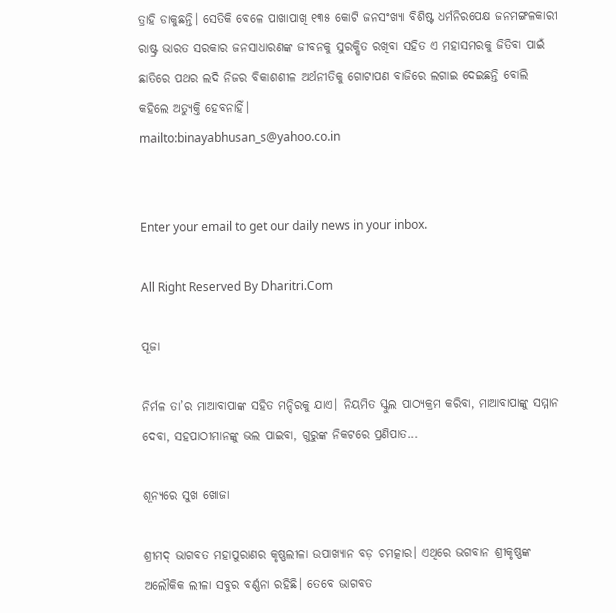ତ୍ରାହି ଡାକୁଛନ୍ତି। ସେତିକି ବେଳେ ପାଖାପାଖି ୧୩୫ କୋଟି ଜନସଂଖ୍ୟା ବିଶିଷ୍ଟ ଧର୍ମନିରପେକ୍ଷ ଜନମଙ୍ଗଳକାରୀ ରାଷ୍ଟ୍ର ଭାରତ ସରକାର ଜନସାଧାରଣଙ୍କ ଜୀବନକୁ ସୁରକ୍ଷିତ ରଖିବା ସହିତ ଏ ମହାସମରକୁ ଜିତିବା ପାଇଁ ଛାତିରେ ପଥର ଲଦି ନିଜର ବିକାଶଶୀଳ ଅର୍ଥନୀତିକୁ ଗୋଟାପଣ ବାଜିରେ ଲଗାଇ ଦେଇଛନ୍ତି ବୋଲି କହିଲେ ଅତ୍ୟୁକ୍ତି ହେବନାହିଁ।
mailto:binayabhusan_s@yahoo.co.in


Enter your email to get our daily news in your inbox.

All Right Reserved By Dharitri.Com

ପୂଜା

ନିର୍ମଳ ତା’ର ମାଆବାପାଙ୍କ ସହିତ ମନ୍ଦିରକୁ ଯାଏ। ନିୟମିତ ସ୍କୁଲ ପାଠ୍ୟକ୍ରମ କରିବା, ମାଆବାପାଙ୍କୁ ସମ୍ମାନ ଦେବା, ସହପାଠୀମାନଙ୍କୁ ଭଲ ପାଇବା, ଗୁରୁଙ୍କ ନିକଟରେ ପ୍ରଣିପାତ...

ଶୂନ୍ୟରେ ସୁଖ ଖୋଜା

ଶ୍ରୀମଦ୍‌ ଭାଗବତ ମହାପୁରାଣର କୃଷ୍ଣଲୀଳା ଉପାଖ୍ୟାନ ବଡ଼ ଚମତ୍କାର। ଏଥିରେ ଭଗବାନ ଶ୍ରୀକୃଷ୍ଣଙ୍କ ଅଲୌକିକ ଲୀଳା ସବୁର ବର୍ଣ୍ଣନା ରହିଛି। ତେବେ ଭାଗବତ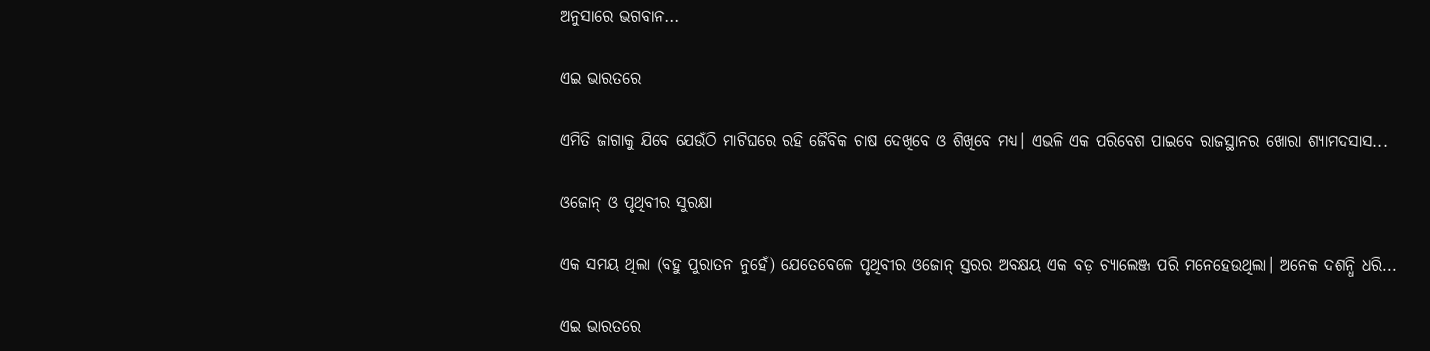ଅନୁସାରେ ଭଗବାନ...

ଏଇ ଭାରତରେ

ଏମିତି ଜାଗାକୁ ଯିବେ ଯେଉଁଠି ମାଟିଘରେ ରହି ଜୈବିକ ଚାଷ ଦେଖିବେ ଓ ଶିଖିବେ ମଧ୍ୟ। ଏଭଳି ଏକ ପରିବେଶ ପାଇବେ ରାଜସ୍ଥାନର ଖୋରା ଶ୍ୟାମଦସାସ...

ଓଜୋନ୍‌ ଓ ପୃଥିବୀର ସୁରକ୍ଷା

ଏକ ସମୟ ଥିଲା (ବହୁ ପୁରାତନ ନୁହେଁ) ଯେତେବେଳେ ପୃଥିବୀର ଓଜୋନ୍‌ ସ୍ତରର ଅବକ୍ଷୟ ଏକ ବଡ଼ ଚ୍ୟାଲେଞ୍ଜ ପରି ମନେହେଉଥିଲା। ଅନେକ ଦଶନ୍ଧି ଧରି...

ଏଇ ଭାରତରେ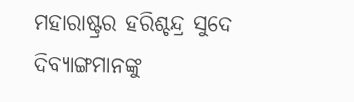ମହାରାଷ୍ଟ୍ରର ହରିଶ୍ଚନ୍ଦ୍ର ସୁଦେ ଦିବ୍ୟାଙ୍ଗମାନଙ୍କୁ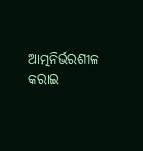ଆତ୍ମନିର୍ଭରଶୀଳ କରାଇ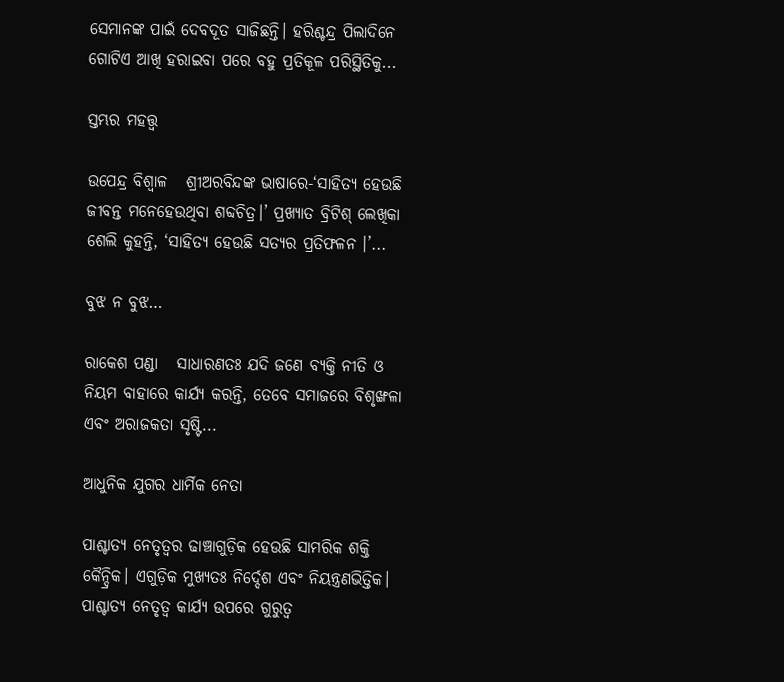ସେମାନଙ୍କ ପାଇଁ ଦେବଦୂତ ସାଜିଛନ୍ତି। ହରିଶ୍ଚନ୍ଦ୍ର ପିଲାଦିନେ ଗୋଟିଏ ଆଖି ହରାଇବା ପରେ ବହୁ ପ୍ରତିକୂଳ ପରିସ୍ଥିତିକୁ...

ସ୍ତମ୍ଭର ମହତ୍ତ୍ୱ

ଉପେନ୍ଦ୍ର ବିଶ୍ୱାଳ   ଶ୍ରୀଅରବିନ୍ଦଙ୍କ ଭାଷାରେ-‘ସାହିତ୍ୟ ହେଉଛି ଜୀବନ୍ତ ମନେହେଉଥିବା ଶବ୍ଦଚିତ୍ର।’ ପ୍ରଖ୍ୟାତ ବ୍ରିଟିଶ୍‌ ଲେଖିକା ଶେଲି କୁହନ୍ତି, ‘ସାହିତ୍ୟ ହେଉଛି ସତ୍ୟର ପ୍ରତିଫଳନ ।’...

ବୁଝ ନ ବୁଝ…

ରାକେଶ ପଣ୍ଡା   ସାଧାରଣତଃ ଯଦି ଜଣେ ବ୍ୟକ୍ତି ନୀତି ଓ ନିୟମ ବାହାରେ କାର୍ଯ୍ୟ କରନ୍ତି, ତେବେ ସମାଜରେ ବିଶୃଙ୍ଖଳା ଏବଂ ଅରାଜକତା ସୃଷ୍ଟି...

ଆଧୁନିକ ଯୁଗର ଧାର୍ମିକ ନେତା

ପାଶ୍ଚାତ୍ୟ ନେତୃତ୍ୱର ଢାଞ୍ଚାଗୁଡ଼ିକ ହେଉଛି ସାମରିକ ଶକ୍ତି କୈନ୍ଦ୍ରିକ। ଏଗୁଡ଼ିକ ମୁଖ୍ୟତଃ ନିର୍ଦ୍ଦେଶ ଏବଂ ନିୟନ୍ତ୍ରଣଭିତ୍ତିକ। ପାଶ୍ଚାତ୍ୟ ନେତୃତ୍ୱ କାର୍ଯ୍ୟ ଉପରେ ଗୁରୁତ୍ୱ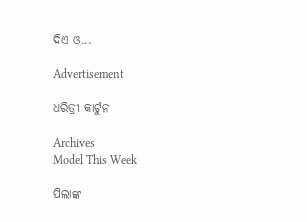ଦିଏ ଓ...

Advertisement

ଧରିତ୍ରୀ କାର୍ଟୁନ

Archives
Model This Week

ପିଲାଙ୍କ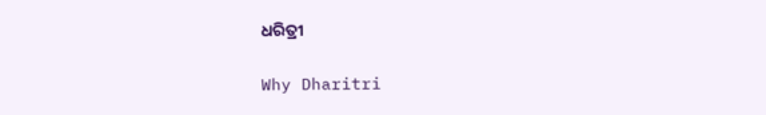ଧରିତ୍ରୀ

Why Dharitri